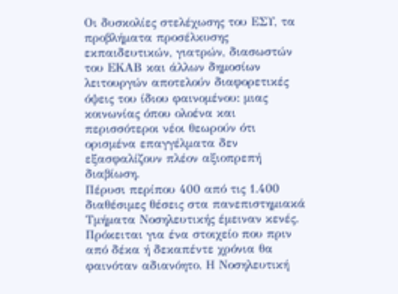Οι δυσκολίες στελέχωσης του ΕΣΥ, τα προβλήματα προσέλκυσης εκπαιδευτικών, γιατρών, διασωστών του ΕΚΑΒ και άλλων δημοσίων λειτουργών αποτελούν διαφορετικές όψεις του ίδιου φαινομένου: μιας κοινωνίας όπου ολοένα και περισσότεροι νέοι θεωρούν ότι ορισμένα επαγγέλματα δεν εξασφαλίζουν πλέον αξιοπρεπή διαβίωση.
Πέρυσι περίπου 400 από τις 1.400 διαθέσιμες θέσεις στα πανεπιστημιακά Τμήματα Νοσηλευτικής έμειναν κενές.
Πρόκειται για ένα στοιχείο που πριν από δέκα ή δεκαπέντε χρόνια θα φαινόταν αδιανόητο. Η Νοσηλευτική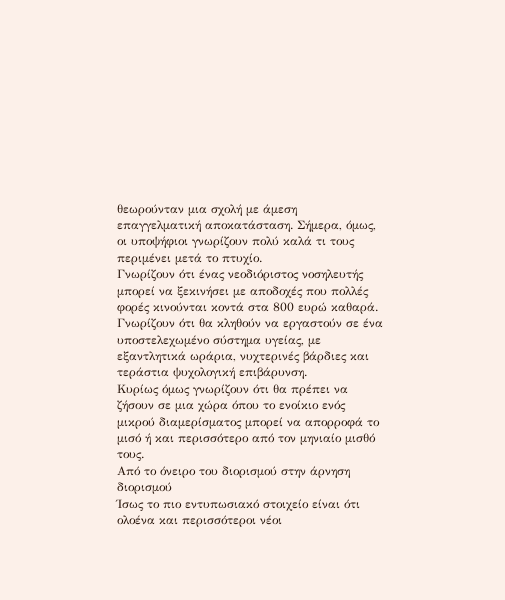θεωρούνταν μια σχολή με άμεση επαγγελματική αποκατάσταση. Σήμερα, όμως, οι υποψήφιοι γνωρίζουν πολύ καλά τι τους περιμένει μετά το πτυχίο.
Γνωρίζουν ότι ένας νεοδιόριστος νοσηλευτής μπορεί να ξεκινήσει με αποδοχές που πολλές φορές κινούνται κοντά στα 800 ευρώ καθαρά. Γνωρίζουν ότι θα κληθούν να εργαστούν σε ένα υποστελεχωμένο σύστημα υγείας, με εξαντλητικά ωράρια, νυχτερινές βάρδιες και τεράστια ψυχολογική επιβάρυνση.
Κυρίως όμως γνωρίζουν ότι θα πρέπει να ζήσουν σε μια χώρα όπου το ενοίκιο ενός μικρού διαμερίσματος μπορεί να απορροφά το μισό ή και περισσότερο από τον μηνιαίο μισθό τους.
Από το όνειρο του διορισμού στην άρνηση διορισμού
Ίσως το πιο εντυπωσιακό στοιχείο είναι ότι ολοένα και περισσότεροι νέοι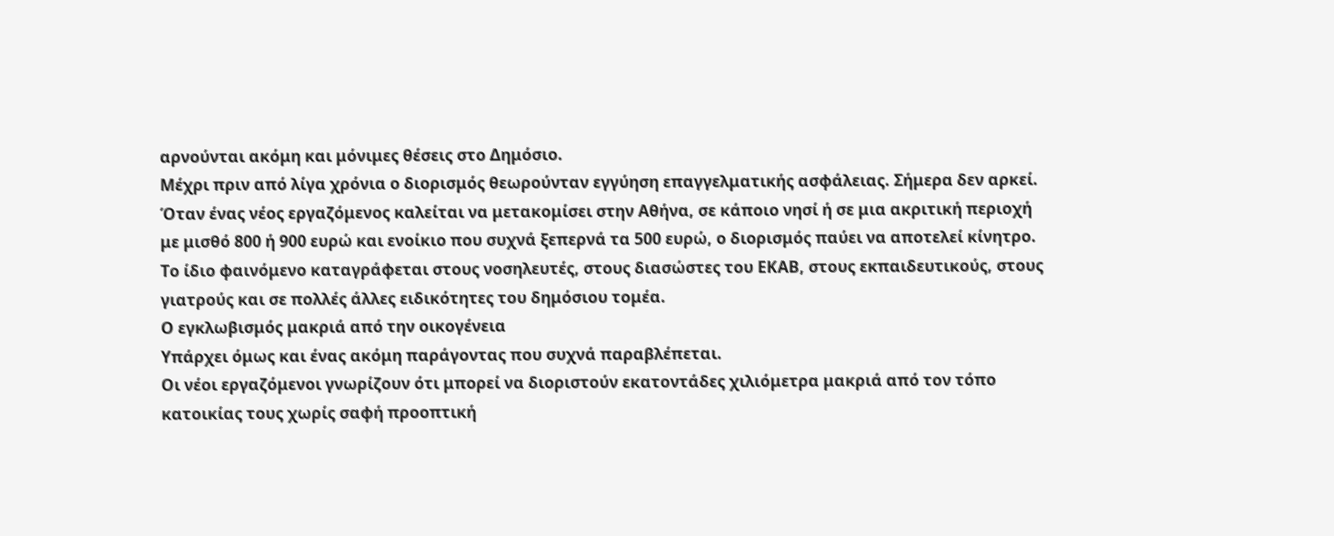αρνούνται ακόμη και μόνιμες θέσεις στο Δημόσιο.
Μέχρι πριν από λίγα χρόνια ο διορισμός θεωρούνταν εγγύηση επαγγελματικής ασφάλειας. Σήμερα δεν αρκεί.
Όταν ένας νέος εργαζόμενος καλείται να μετακομίσει στην Αθήνα, σε κάποιο νησί ή σε μια ακριτική περιοχή με μισθό 800 ή 900 ευρώ και ενοίκιο που συχνά ξεπερνά τα 500 ευρώ, ο διορισμός παύει να αποτελεί κίνητρο.
Το ίδιο φαινόμενο καταγράφεται στους νοσηλευτές, στους διασώστες του ΕΚΑΒ, στους εκπαιδευτικούς, στους γιατρούς και σε πολλές άλλες ειδικότητες του δημόσιου τομέα.
Ο εγκλωβισμός μακριά από την οικογένεια
Υπάρχει όμως και ένας ακόμη παράγοντας που συχνά παραβλέπεται.
Οι νέοι εργαζόμενοι γνωρίζουν ότι μπορεί να διοριστούν εκατοντάδες χιλιόμετρα μακριά από τον τόπο κατοικίας τους χωρίς σαφή προοπτική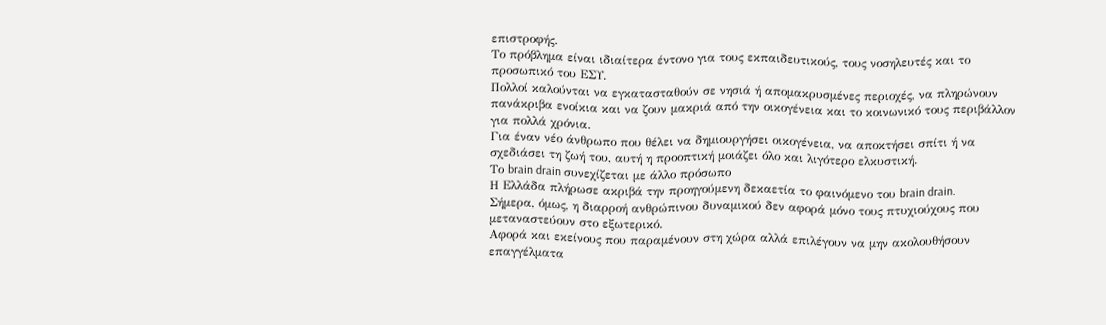επιστροφής.
Το πρόβλημα είναι ιδιαίτερα έντονο για τους εκπαιδευτικούς, τους νοσηλευτές και το προσωπικό του ΕΣΥ.
Πολλοί καλούνται να εγκατασταθούν σε νησιά ή απομακρυσμένες περιοχές, να πληρώνουν πανάκριβα ενοίκια και να ζουν μακριά από την οικογένεια και το κοινωνικό τους περιβάλλον για πολλά χρόνια.
Για έναν νέο άνθρωπο που θέλει να δημιουργήσει οικογένεια, να αποκτήσει σπίτι ή να σχεδιάσει τη ζωή του, αυτή η προοπτική μοιάζει όλο και λιγότερο ελκυστική.
Το brain drain συνεχίζεται με άλλο πρόσωπο
Η Ελλάδα πλήρωσε ακριβά την προηγούμενη δεκαετία το φαινόμενο του brain drain.
Σήμερα, όμως, η διαρροή ανθρώπινου δυναμικού δεν αφορά μόνο τους πτυχιούχους που μεταναστεύουν στο εξωτερικό.
Αφορά και εκείνους που παραμένουν στη χώρα αλλά επιλέγουν να μην ακολουθήσουν επαγγέλματα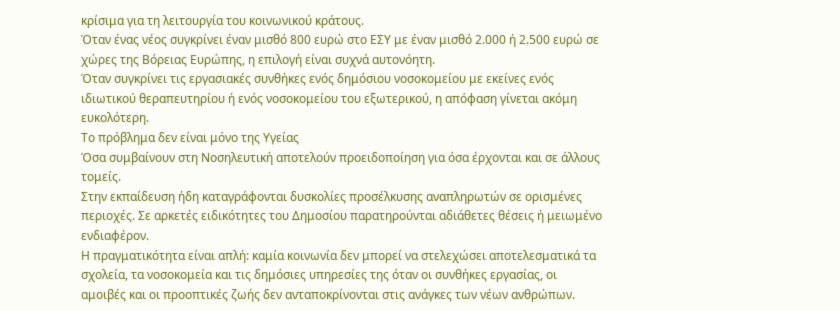κρίσιμα για τη λειτουργία του κοινωνικού κράτους.
Όταν ένας νέος συγκρίνει έναν μισθό 800 ευρώ στο ΕΣΥ με έναν μισθό 2.000 ή 2.500 ευρώ σε χώρες της Βόρειας Ευρώπης, η επιλογή είναι συχνά αυτονόητη.
Όταν συγκρίνει τις εργασιακές συνθήκες ενός δημόσιου νοσοκομείου με εκείνες ενός ιδιωτικού θεραπευτηρίου ή ενός νοσοκομείου του εξωτερικού, η απόφαση γίνεται ακόμη ευκολότερη.
Το πρόβλημα δεν είναι μόνο της Υγείας
Όσα συμβαίνουν στη Νοσηλευτική αποτελούν προειδοποίηση για όσα έρχονται και σε άλλους τομείς.
Στην εκπαίδευση ήδη καταγράφονται δυσκολίες προσέλκυσης αναπληρωτών σε ορισμένες περιοχές. Σε αρκετές ειδικότητες του Δημοσίου παρατηρούνται αδιάθετες θέσεις ή μειωμένο ενδιαφέρον.
Η πραγματικότητα είναι απλή: καμία κοινωνία δεν μπορεί να στελεχώσει αποτελεσματικά τα σχολεία, τα νοσοκομεία και τις δημόσιες υπηρεσίες της όταν οι συνθήκες εργασίας, οι αμοιβές και οι προοπτικές ζωής δεν ανταποκρίνονται στις ανάγκες των νέων ανθρώπων.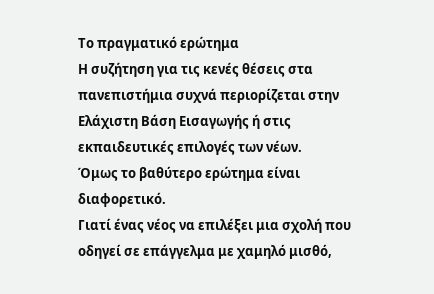Το πραγματικό ερώτημα
Η συζήτηση για τις κενές θέσεις στα πανεπιστήμια συχνά περιορίζεται στην Ελάχιστη Βάση Εισαγωγής ή στις εκπαιδευτικές επιλογές των νέων.
Όμως το βαθύτερο ερώτημα είναι διαφορετικό.
Γιατί ένας νέος να επιλέξει μια σχολή που οδηγεί σε επάγγελμα με χαμηλό μισθό,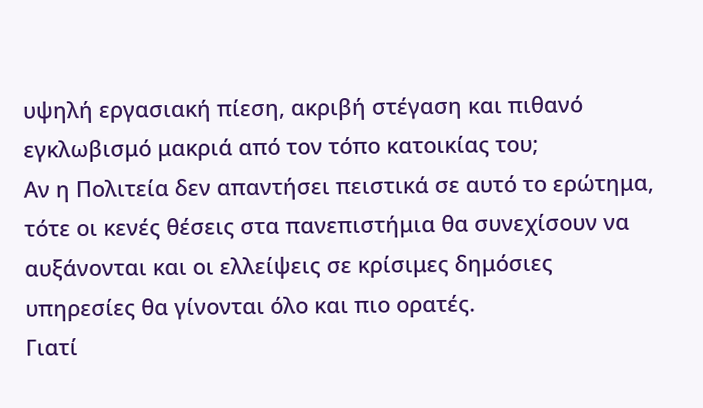υψηλή εργασιακή πίεση, ακριβή στέγαση και πιθανό εγκλωβισμό μακριά από τον τόπο κατοικίας του;
Αν η Πολιτεία δεν απαντήσει πειστικά σε αυτό το ερώτημα, τότε οι κενές θέσεις στα πανεπιστήμια θα συνεχίσουν να αυξάνονται και οι ελλείψεις σε κρίσιμες δημόσιες υπηρεσίες θα γίνονται όλο και πιο ορατές.
Γιατί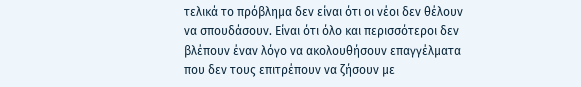τελικά το πρόβλημα δεν είναι ότι οι νέοι δεν θέλουν να σπουδάσουν. Είναι ότι όλο και περισσότεροι δεν βλέπουν έναν λόγο να ακολουθήσουν επαγγέλματα που δεν τους επιτρέπουν να ζήσουν με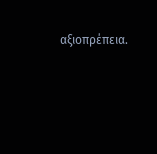αξιοπρέπεια.